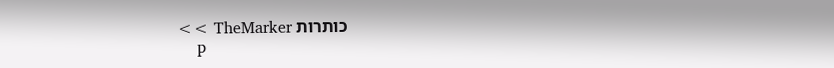כותרות TheMarker >>
    p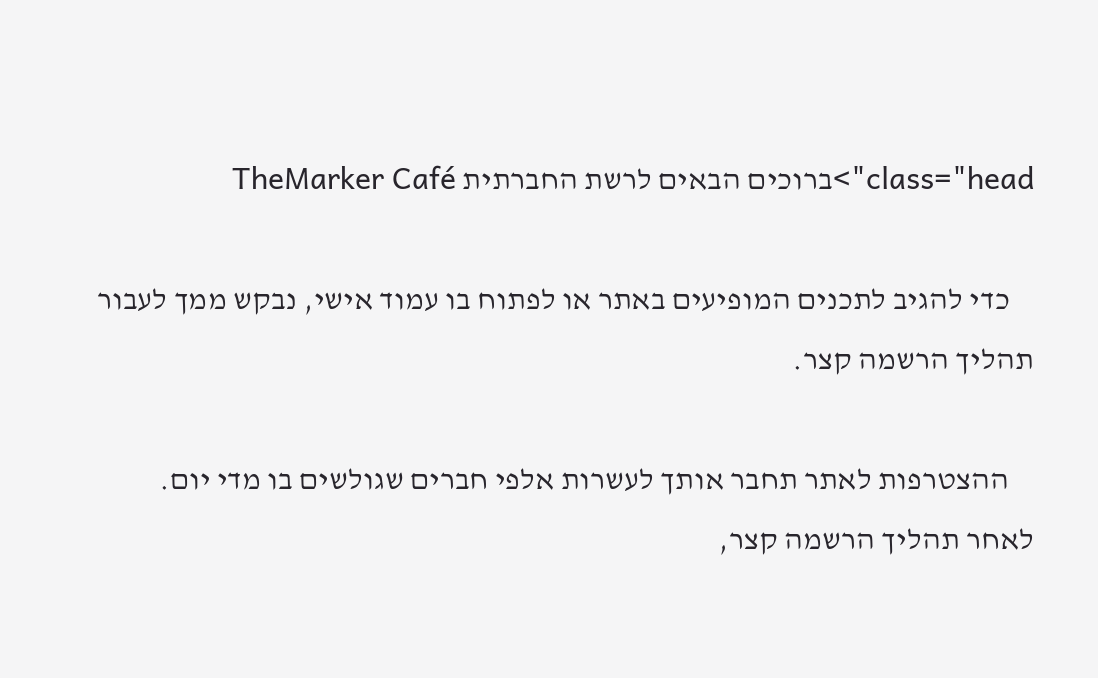class="head">ברוכים הבאים לרשת החברתית TheMarker Café

    כדי להגיב לתכנים המופיעים באתר או לפתוח בו עמוד אישי, נבקש ממך לעבור תהליך הרשמה קצר.

    ההצטרפות לאתר תחבר אותך לעשרות אלפי חברים שגולשים בו מדי יום. לאחר תהליך הרשמה קצר,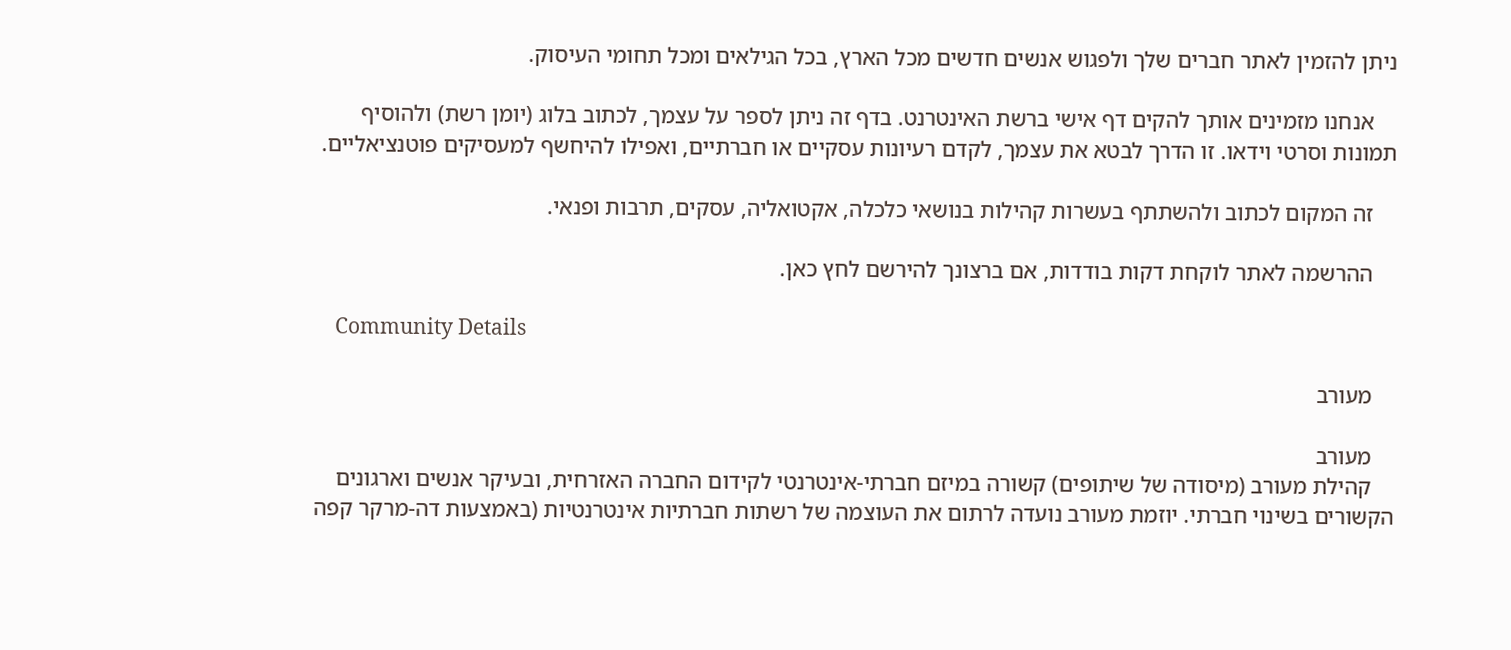ניתן להזמין לאתר חברים שלך ולפגוש אנשים חדשים מכל הארץ, בכל הגילאים ומכל תחומי העיסוק.

    אנחנו מזמינים אותך להקים דף אישי ברשת האינטרנט. בדף זה ניתן לספר על עצמך, לכתוב בלוג (יומן רשת) ולהוסיף תמונות וסרטי וידאו. זו הדרך לבטא את עצמך, לקדם רעיונות עסקיים או חברתיים, ואפילו להיחשף למעסיקים פוטנציאליים.

    זה המקום לכתוב ולהשתתף בעשרות קהילות בנושאי כלכלה, אקטואליה, עסקים, תרבות ופנאי.

    ההרשמה לאתר לוקחת דקות בודדות, אם ברצונך להירשם לחץ כאן.

    Community Details

    מעורב

    מעורב
    קהילת מעורב (מיסודה של שיתופים) קשורה במיזם חברתי-אינטרנטי לקידום החברה האזרחית, ובעיקר אנשים וארגונים הקשורים בשינוי חברתי. יוזמת מעורב נועדה לרתום את העוצמה של רשתות חברתיות אינטרנטיות (באמצעות דה-מרקר קפה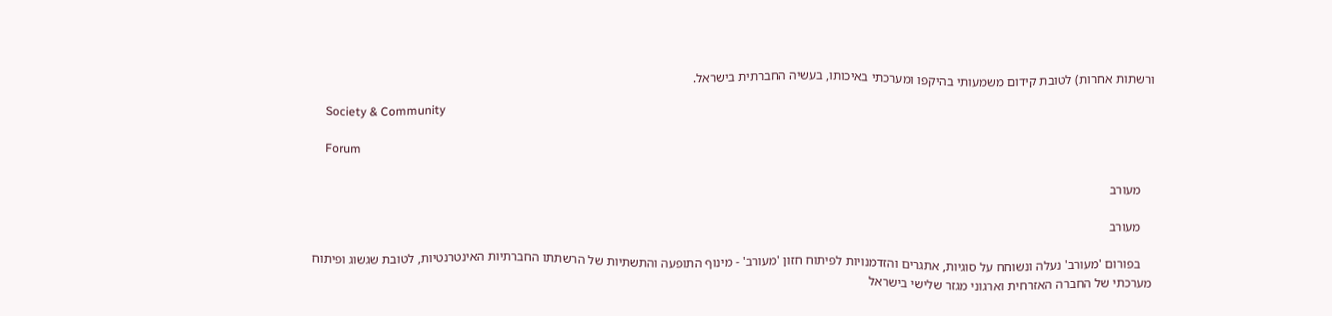ורשתות אחרות) לטובת קידום משמעותי בהיקפו ומערכתי באיכותו, בעשיה החברתית בישראל.

    Society & Community

    Forum

    מעורב

    מעורב

    בפורום 'מעורב' נעלה ונשוחח על סוגיות, אתגרים והזדמנויות לפיתוח חזון 'מעורב' - מינוף התופעה והתשתיות של הרשתתו החברתיות האינטרנטיות, לטובת שגשוג ופיתוח מערכתי של החברה האזרחית וארגוני מגזר שלישי בישראל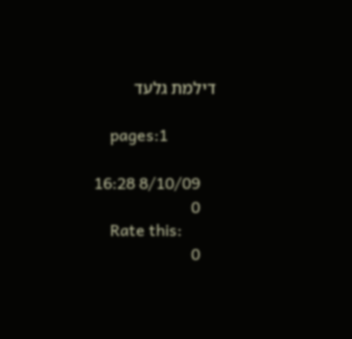דילמת גלעד

    pages:1

    8/10/09 16:28
    0
    Rate this:
    0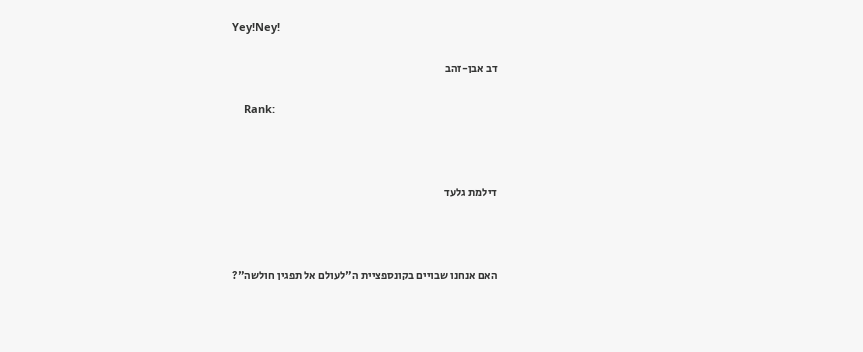Yey!Ney!

    דב אבן-זהב

    Rank:



    דילמת גלעד



    האם אנחנו שבויים בקונספציית ה"לעולם אל תפגין חולשה"?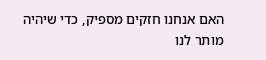האם אנחנו חזקים מספיק, כדי שיהיה מותר לנו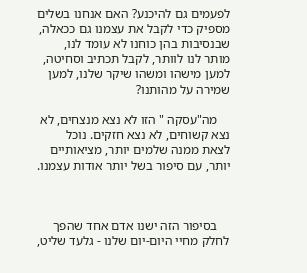לפעמים גם להיכנע? האם אנחנו בשלים מספיק כדי לקבל את עצמנו גם ככאלה, שבנסיבות בהן כוחנו לא עומד לנו, מותר לנו לוותר, לקבל תכתיב וסחיטה, למען מישהו ומשהו שיקר שלנו, למען שמירה על מהותנו?

    מה"עסקה " הזו לא נצא מנצחים, לא נצא קשוחים, לא נצא חזקים. נוכל לצאת ממנה שלמים יותר, מציאותיים יותר, עם סיפור בשל יותר אודות עצמנו.



    בסיפור הזה ישנו אדם אחד שהפך לחלק מחיי היום-יום שלנו - גלעד שליט,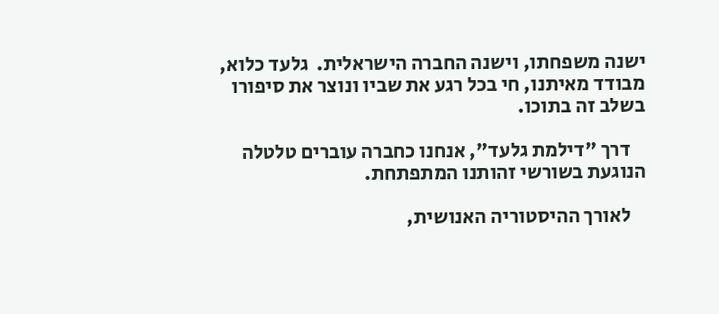ישנה משפחתו, וישנה החברה הישראלית.  גלעד כלוא, מבודד מאיתנו, חי בכל רגע את שביו ונוצר את סיפורו בשלב זה בתוכו.

    דרך "דילמת גלעד", אנחנו כחברה עוברים טלטלה הנוגעת בשורשי זהותנו המתפתחת.

    לאורך ההיסטוריה האנושית,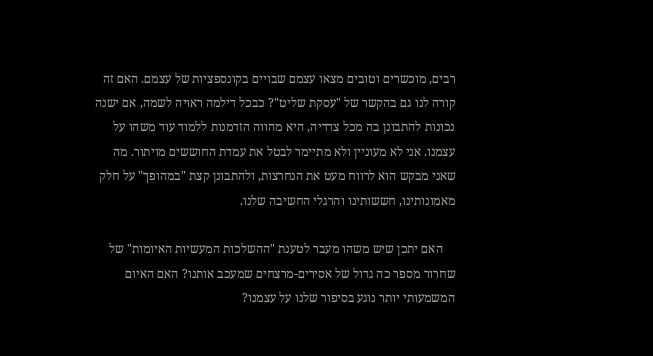רבים, מוכשרים וטובים מצאו עצמם שבויים בקונספציות של עצמם. האם זה קורה לנו גם בהקשר של "עסקת שליט"? כבכל דילמה ראויה לשמה, אם ישנה נכונות להתבונן בה מכל צדדיה, היא מהווה הזדמנות ללמוד עוד משהו על עצמנו. אני לא מעוניין ולא מתיימר לבטל את עמדת החוששים מויתור. מה שאני מבקש הוא לרווח מעט את הנחרצות, ולהתבונן קצת "במהופך" על חלק מאמונותינו, חששותינו והרגלי החשיבה שלנו.

    האם יתכן שיש משהו מעבר לטענת "ההשלכות המעשיות האיומות" של שחרור מספר כה גדול של אסירים-מרצחים שמעכב אותנו? האם האיום המשמעותי יותר נוגע בסיפור שלנו על עצמנו?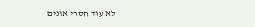לא עוד חסרי אונים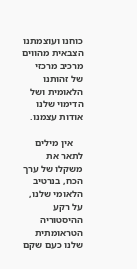כוחנו ועוצמתנו הצבאית מהווים מרכיב מרכזי של זהותנו הלאומית ושל הדימוי שלנו אודות עצמנו.

    אין מילים לתאר את משקלו של ערך הכח, בנרטיב הלאומי שלנו, על רקע ההיסטוריה הטראומתית שלנו כעם שקם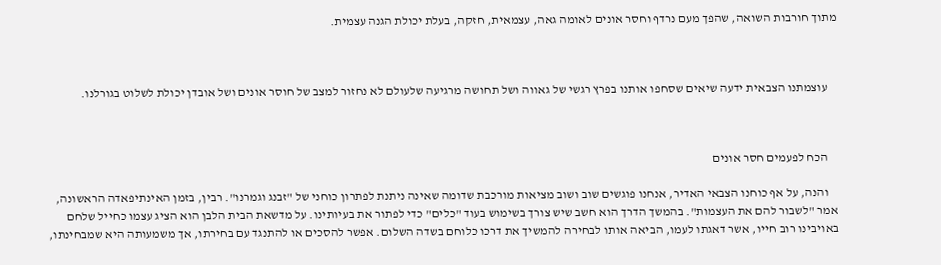מתוך חורבות השואה, שהפך מעם נרדף וחסר אונים לאומה גאה, עצמאית, חזקה, בעלת יכולת הגנה עצמית.



    עוצמתנו הצבאית ידעה שיאים שסחפו אותנו בפרץ רגשי של גאווה ושל תחושה מרגיעה שלעולם לא נחזור למצב של חוסר אונים ושל אובדן יכולת לשלוט בגורלנו.



    הכח לפעמים חסר אונים

    והנה, על אף כוחנו הצבאי האדיר, אנחנו פוגשים שוב ושוב מציאות מורכבת שדומה שאינה ניתנת לפתרון כוחני של "זבנג וגמרנו". רבין, בזמן האינתיפאדה הראשונה, אמר "לשבור להם את העצמות". בהמשך הדרך הוא חשב שיש צורך בשימוש בעוד "כלים" כדי לפתור את בעיותינו. על מדשאת הבית הלבן הוא הציג עצמו כחייל שלחם באויבינו רוב חייו, אשר דאגתו לעמו, הביאה אותו לבחירה להמשיך את דרכו כלוחם בשדה השלום. אפשר להסכים או להתנגד עם בחירתו, אך משמעותה היא שמבחינתו,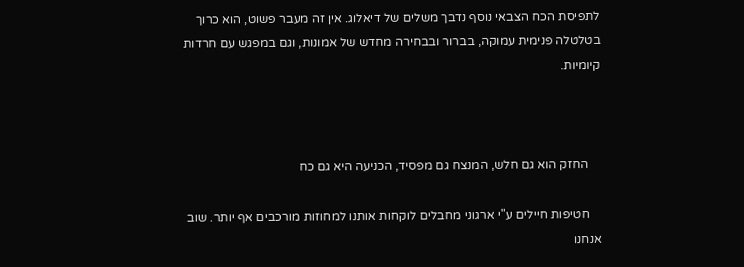לתפיסת הכח הצבאי נוסף נדבך משלים של דיאלוג. אין זה מעבר פשוט, הוא כרוך בטלטלה פנימית עמוקה, בברור ובבחירה מחדש של אמונות, וגם במפגש עם חרדות קיומיות.



    החזק הוא גם חלש, המנצח גם מפסיד, הכניעה היא גם כח

    חטיפות חיילים ע"י ארגוני מחבלים לוקחות אותנו למחוזות מורכבים אף יותר. שוב אנחנו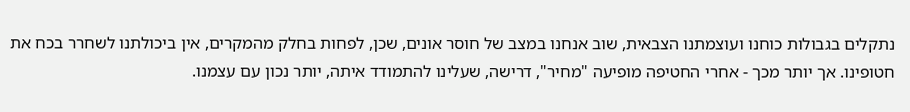נתקלים בגבולות כוחנו ועוצמתנו הצבאית, שוב אנחנו במצב של חוסר אונים, שכן, לפחות בחלק מהמקרים, אין ביכולתנו לשחרר בכח את חטופינו. אך יותר מכך - אחרי החטיפה מופיעה "מחיר", דרישה, שעלינו להתמודד איתה, יותר נכון עם עצמנו.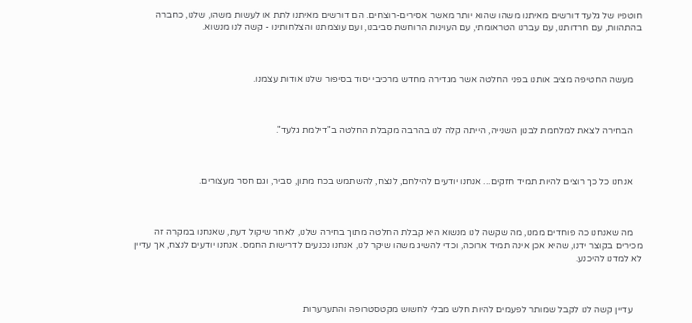חוטפיו של גלעד דורשים מאיתנו משהו שהוא יותר מאשר אסירים-רוצחים. הם דורשים מאיתנו לתת או לעשות משהו, שלנו, כחברה בהתהוות, עם חרדותנו, עם עברנו הטראומתי, עם העוינות הרוחשת סביבנו, ועם עוצמתנו והצלחותינו - קשה לנו מנשוא.



    מעשה החטיפה מציב אותנו בפני החלטה אשר מגדירה מחדש מרכיבי יסוד בסיפור שלנו אודות עצמנו.



    הבחירה לצאת למלחמת לבנון השנייה, הייתה קלה לנו בהרבה מקבלת החלטה ב"דילמת גלעד".



    אנחנו כל כך רוצים להיות תמיד חזקים... אנחנו יודעים להילחם, לנצח, להשתמש בכח מתון, סביר, וגם חסר מעצורים.



    מה שאנחנו כה פוחדים ממנו, מה שקשה לנו מנשוא היא קבלת החלטה מתוך בחירה שלנו, לאחר שיקול דעת, שאנחנו במקרה זה מכירים בקוצר ידנו, שהיא אכן אינה תמיד ארוכה, וכדי להשיג משהו שיקר לנו, אנחנו נכנעים לדרישות החמס. אנחנו יודעים לנצח, אך עדיין לא למדנו להיכנע.



    עדיין קשה לנו לקבל שמותר לפעמים להיות חלש מבלי לחשוש מקטסטרופה והתערערות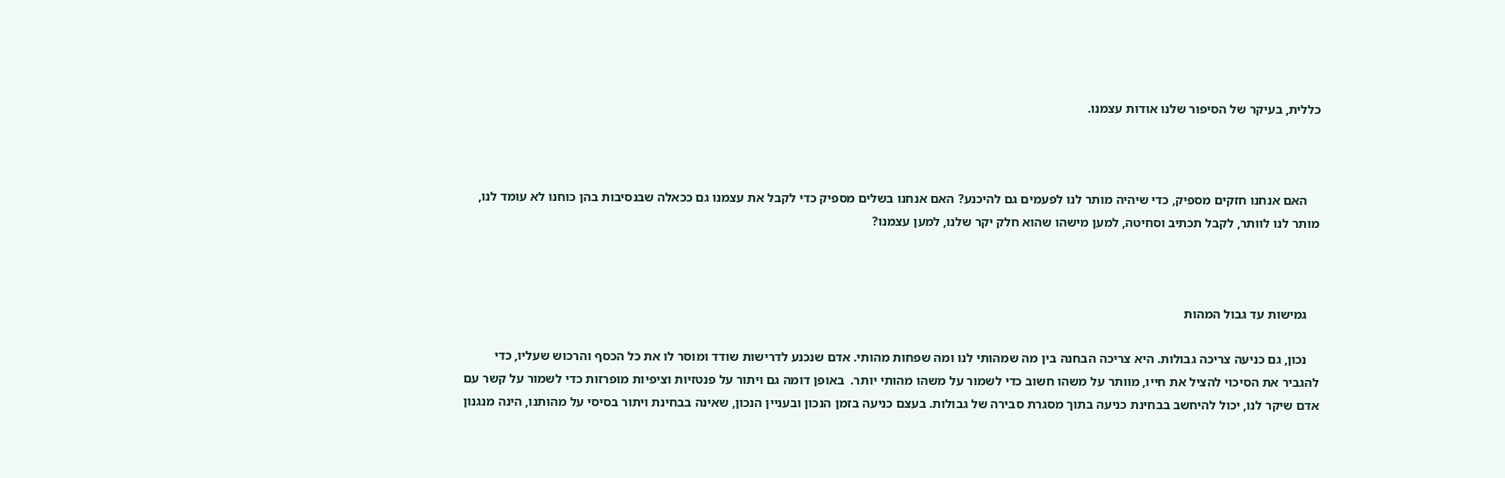כללית, בעיקר של הסיפור שלנו אודות עצמנו.



    האם אנחנו חזקים מספיק, כדי שיהיה מותר לנו לפעמים גם להיכנע? האם אנחנו בשלים מספיק כדי לקבל את עצמנו גם ככאלה שבנסיבות בהן כוחנו לא עומד לנו, מותר לנו לוותר, לקבל תכתיב וסחיטה, למען מישהו שהוא חלק יקר שלנו, למען עצמנו?



    גמישות עד גבול המהות

    נכון, גם כניעה צריכה גבולות. היא צריכה הבחנה בין מה שמהותי לנו ומה שפחות מהותי. אדם שנכנע לדרישות שודד ומוסר לו את כל הכסף והרכוש שעליו, כדי להגביר את הסיכוי להציל את חייו, מוותר על משהו חשוב כדי לשמור על משהו מהותי יותר.  באופן דומה גם ויתור על פנטזיות וציפיות מופרזות כדי לשמור על קשר עם אדם שיקר לנו, יכול להיחשב בבחינת כניעה בתוך מסגרת סבירה של גבולות. בעצם כניעה בזמן הנכון ובעניין הנכון, שאינה בבחינת ויתור בסיסי על מהותנו, הינה מנגנון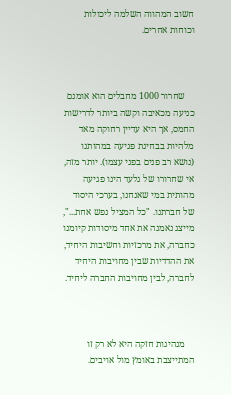חשוב המהווה השלמה ליכולות וכוחות אחרים.



    שחרור 1000 מחבלים הוא אומנם כניעה מכאיבה וקשה ביותר לדרישות החמס, אך היא עדיין רחוקה מאד מלהיות בבחינת פגיעה במהותנו (נושא רב פנים בפני עצמו). יותר מזה, אי שחרורו של גלעד הינו פגיעה מהותית במי שאנחנו, בערכי היסוד של חברתנו. "כל המציל נפש אחת...", מייצג נאמנה את אחד מיסודות קיומנו כחברה, את מרכזיות וחשיבות היחיד, את ההדדיות שבין מחויבות היחיד לחברה, לבין מחויבות החברה ליחיד.



    מנהיגות חזקה היא לא רק זו המתייצבת באומץ מול אויבים.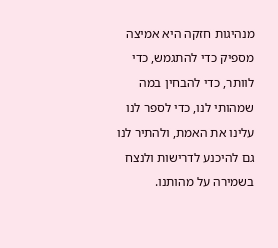מנהיגות חזקה היא אמיצה מספיק כדי להתגמש, כדי לוותר, כדי להבחין במה שמהותי לנו, כדי לספר לנו עלינו את האמת, ולהתיר לנו גם להיכנע לדרישות ולנצח בשמירה על מהותנו.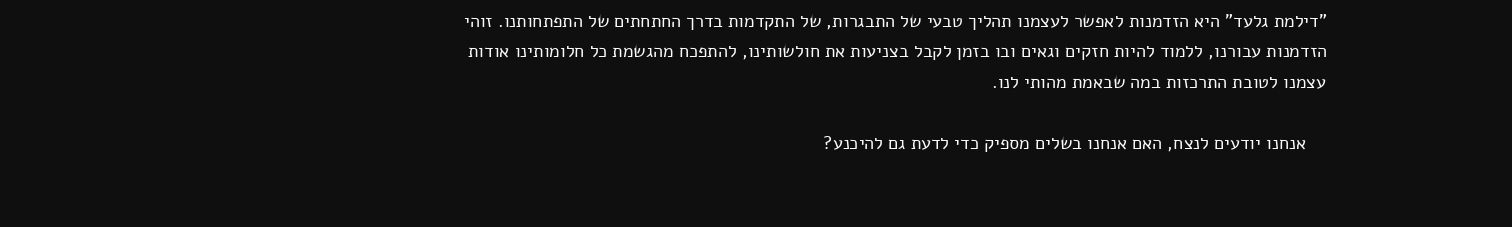"דילמת גלעד" היא הזדמנות לאפשר לעצמנו תהליך טבעי של התבגרות, של התקדמות בדרך החתחתים של התפתחותנו. זוהי הזדמנות עבורנו, ללמוד להיות חזקים וגאים ובו בזמן לקבל בצניעות את חולשותינו, להתפכח מהגשמת כל חלומותינו אודות עצמנו לטובת התרכזות במה שבאמת מהותי לנו.

    אנחנו יודעים לנצח, האם אנחנו בשלים מספיק כדי לדעת גם להיכנע?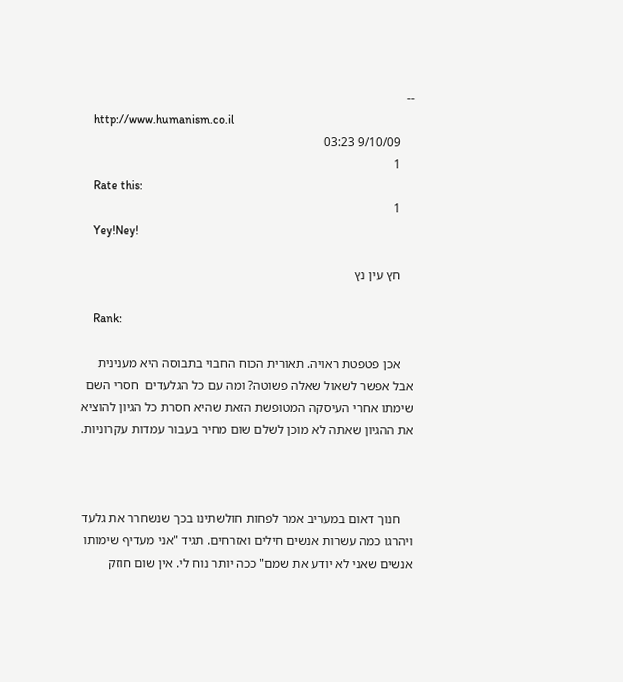--
    http://www.humanism.co.il
    9/10/09 03:23
    1
    Rate this:
    1
    Yey!Ney!

    חץ עין נץ

    Rank:

    אכן פטפטת ראויה. תאורית הכוח החבוי בתבוסה היא מענינית אבל אפשר לשאול שאלה פשוטה? ומה עם כל הגלעדים  חסרי השם שימתו אחרי העיסקה המטופשת הזאת שהיא חסרת כל הגיון להוציא את ההגיון שאתה לא מוכן לשלם שום מחיר בעבור עמדות עקרוניות.



    חנוך דאום במעריב אמר לפחות חולשתינו בכך שנשחרר את גלעד ויהרגו כמה עשרות אנשים חילים ואזרחים. תגיד "אני מעדיף שימותו אנשים שאני לא יודע את שמם" ככה יותר נוח לי. אין שום חוזק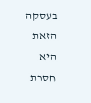בעסקה הזאת היא חסרת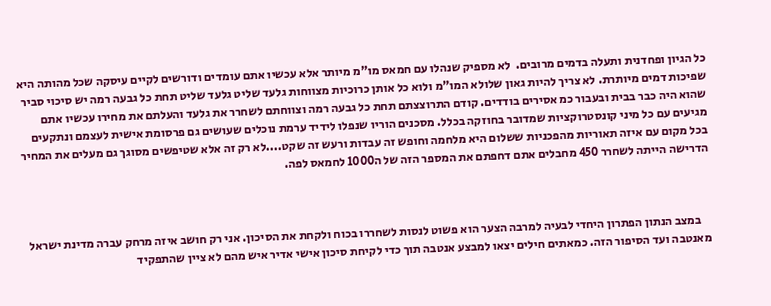כל הגיון ופחדנית ותעלה בדמים מרובים.  לא מספיק שנהלו עם חמאס מו"מ מיותר אלא עכשיו אתם עומדים ודורשים לקיים עיסקה שכל מהותה היא שפיכות דמים מיותרת. לא צריך להיות גאון שלולא המו"מ ולוא כל אותן כרוכיות מצווחות גלעד שליט גלעד שליט תחת כל גבעה רמה יש סיכוי סביר שהוא היה כבר בבית ובעבור כמ אסירים בודדים. קודם התרוצצתם תחת כל גבעה רמה וצווחתם לשחרר את גלעד והעלתם את מחירו עכשיו אתם מגיעים עם כל מיני קונסטרוקציות שמדובר בחוזקה בכלל. מסכנים הוריו שנפלו לידיד ערמת נוכלים שעושים גם פרסומת אישית לעצמם ונתקעים בכל מקום עם איזה תאוריות מהפכניות ששלום היא מלחמה וחופש זה עבדות ורעש זה שקט....לא רק זה אלא שטיפשים מסוגך גם מעלים את המחיר הדרישה הייתה לשחרר 450 מחבלים אתם דחפתם את המספר הזה של ה1000 לחמאס לפה.



    במצב הנתון הפתרון היחדי לבעיה למרבה הצער הוא פשוט לנסות לשחררו בכוח ולקחת את הסיכון. אני רק חושב איזה מרחק עברה מדינת ישראל מאנטבה ועד הסיפור הזה. כמאתים חילים יצאו למבצע אנטבה תוך כדי לקיחת סיכון אישי אדיר איש מהם לא ציין שהתפקיד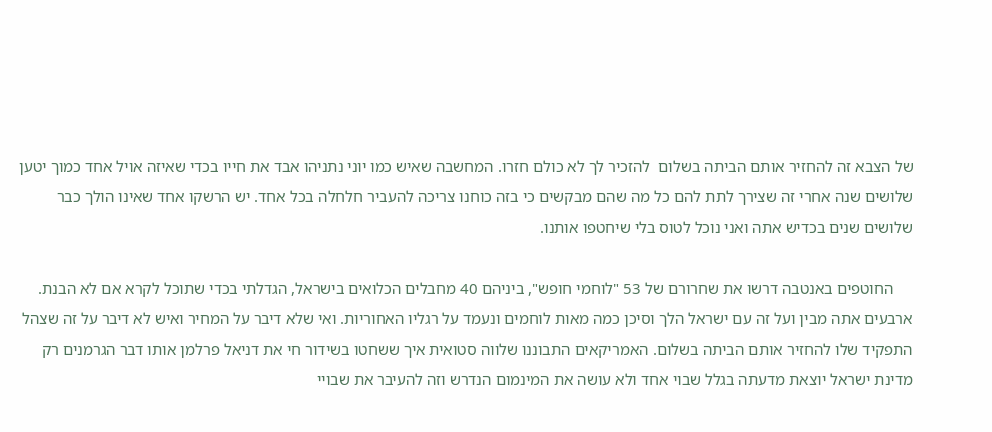של הצבא זה להחזיר אותם הביתה בשלום  להזכיר לך לא כולם חזרו. המחשבה שאיש כמו יוני נתניהו אבד את חייו בכדי שאיזה אויל אחד כמוך יטען שלושים שנה אחרי זה שצירך לתת להם כל מה שהם מבקשים כי בזה כוחנו צריכה להעביר חלחלה בכל אחד. יש הרשקו אחד שאינו הולך כבר שלושים שנים בכדיש אתה ואני נוכל לטוס בלי שיחטפו אותנו.

     החוטפים באנטבה דרשו את שחרורם של 53 "לוחמי חופש", ביניהם 40 מחבלים הכלואים בישראל, הגדלתי בכדי שתוכל לקרא אם לא הבנת. ארבעים אתה מבין ועל זה עם ישראל הלך וסיכן כמה מאות לוחמים ונעמד על רגליו האחוריות. ואי שלא דיבר על המחיר ואיש לא דיבר על זה שצהל התפקיד שלו להחזיר אותם הביתה בשלום. האמריקאים התבוננו שלווה סטואית איך ששחטו בשידור חי את דניאל פרלמן אותו דבר הגרמנים רק מדינת ישראל יוצאת מדעתה בגלל שבוי אחד ולא עושה את המינמום הנדרש וזה להעיבר את שבויי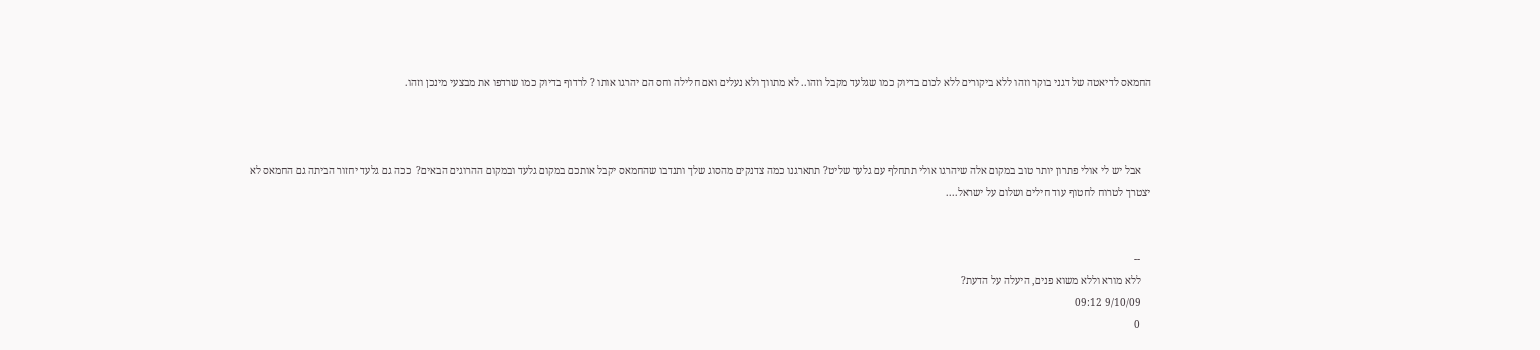החמאס לדיאטה של דגני בוקר וזהו ללא ביקורים ללא לכום בדיוק כמו שגלעד מקבל וזהו.. לא מתווך ולא נעלים ואם חלילה וחס הם יהרגו אותו ? לרדוף בדיוק כמו שרדפו את מבצעי מינכן וזהו.



    אבל יש לי אולי פתרון יותר טוב במקום אלה שיהרגו אולי תתחלף עם גלעד שליט? תתארגנו כמה צדנקים מהסוג שלך ותנדבו שהחמאס יקבל אותכם במקום גלעד ובמקום ההרוגים הבאים?  ככה גם גלעד יחזור הביתה גם החמאס לא יצטרך לטרוח לחטוף עוד חילים ושלום על ישראל....


    --
    ללא מורא וללא משוא פנים, היעלה על הדעת?
    9/10/09 09:12
    0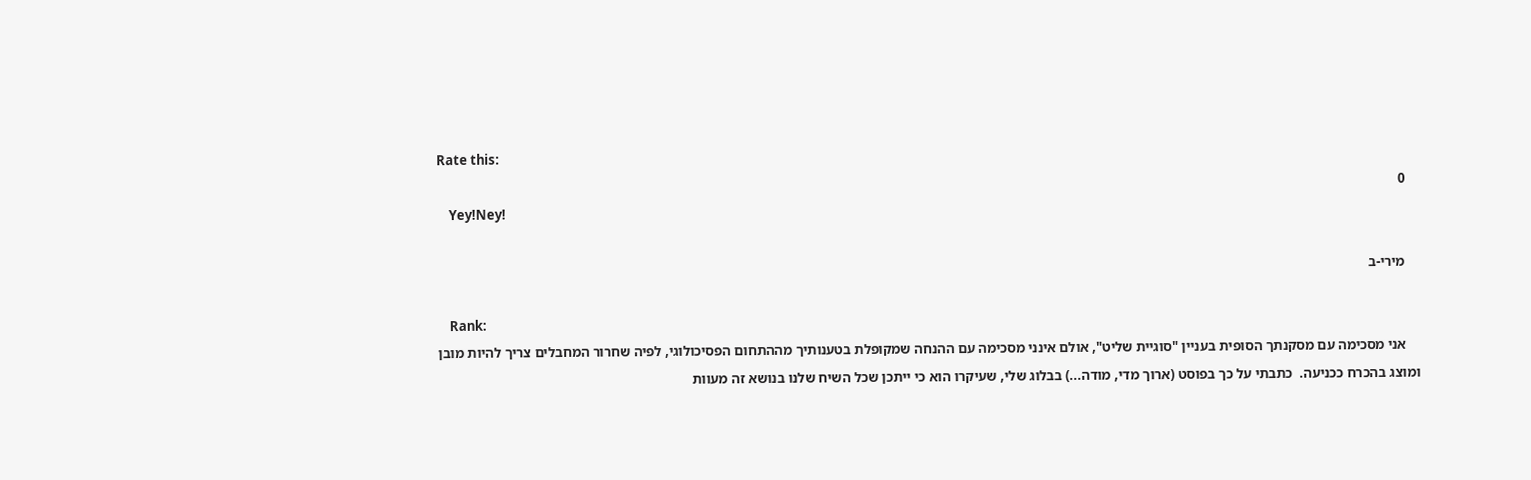Rate this:
    0
    Yey!Ney!

    מירי-ב

    Rank:
    אני מסכימה עם מסקנתך הסופית בעניין "סוגיית שליט", אולם אינני מסכימה עם ההנחה שמקופלת בטענותיך מההתחום הפסיכולוגי, לפיה שחרור המחבלים צריך להיות מובן ומוצג בהכרח ככניעה.  כתבתי על כך בפוסט (ארוך מדי, מודה...) בבלוג שלי, שעיקרו הוא כי ייתכן שכל השיח שלנו בנושא זה מעוות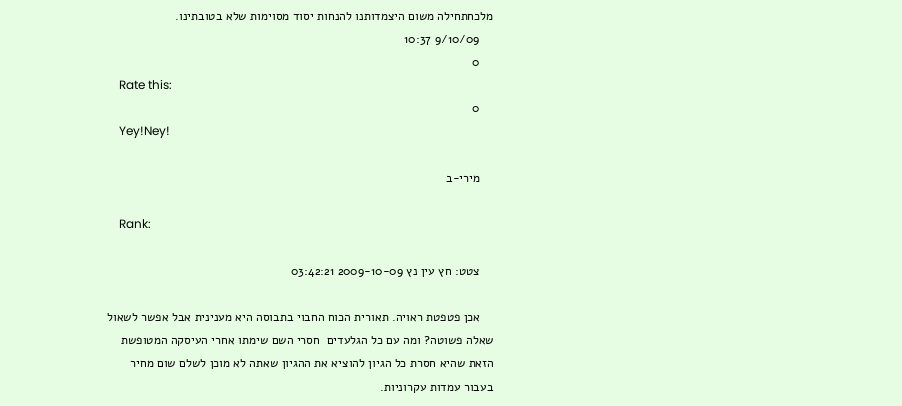מלכחתחילה משום היצמדותנו להנחות יסוד מסוימות שלא בטובתינו.
    9/10/09 10:37
    0
    Rate this:
    0
    Yey!Ney!

    מירי-ב

    Rank:

    צטט: חץ עין נץ 2009-10-09 03:42:21

    אכן פטפטת ראויה. תאורית הכוח החבוי בתבוסה היא מענינית אבל אפשר לשאול שאלה פשוטה? ומה עם כל הגלעדים  חסרי השם שימתו אחרי העיסקה המטופשת הזאת שהיא חסרת כל הגיון להוציא את ההגיון שאתה לא מוכן לשלם שום מחיר בעבור עמדות עקרוניות.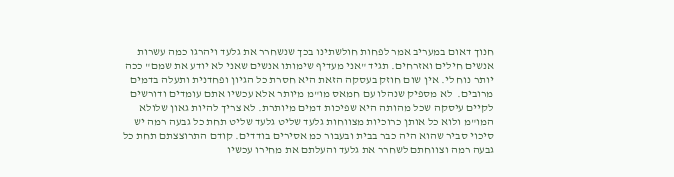חנוך דאום במעריב אמר לפחות חולשתינו בכך שנשחרר את גלעד ויהרגו כמה עשרות אנשים חילים ואזרחים. תגיד "אני מעדיף שימותו אנשים שאני לא יודע את שמם" ככה יותר נוח לי. אין שום חוזק בעסקה הזאת היא חסרת כל הגיון ופחדנית ותעלה בדמים מרובים.  לא מספיק שנהלו עם חמאס מו"מ מיותר אלא עכשיו אתם עומדים ודורשים לקיים עיסקה שכל מהותה היא שפיכות דמים מיותרת. לא צריך להיות גאון שלולא המו"מ ולוא כל אותן כרוכיות מצווחות גלעד שליט גלעד שליט תחת כל גבעה רמה יש סיכוי סביר שהוא היה כבר בבית ובעבור כמ אסירים בודדים. קודם התרוצצתם תחת כל גבעה רמה וצווחתם לשחרר את גלעד והעלתם את מחירו עכשיו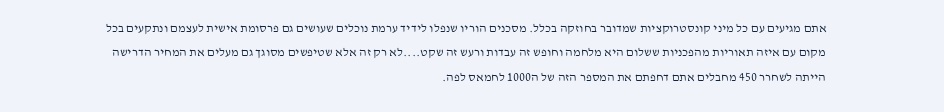אתם מגיעים עם כל מיני קונסטרוקציות שמדובר בחוזקה בכלל. מסכנים הוריו שנפלו לידיד ערמת נוכלים שעושים גם פרסומת אישית לעצמם ונתקעים בכל מקום עם איזה תאוריות מהפכניות ששלום היא מלחמה וחופש זה עבדות ורעש זה שקט....לא רק זה אלא שטיפשים מסוגך גם מעלים את המחיר הדרישה הייתה לשחרר 450 מחבלים אתם דחפתם את המספר הזה של ה1000 לחמאס לפה.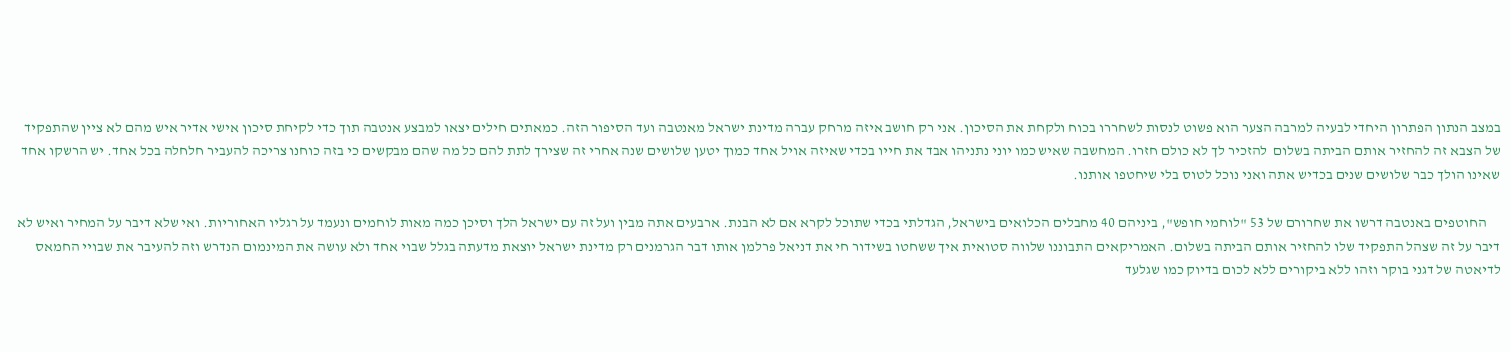במצב הנתון הפתרון היחדי לבעיה למרבה הצער הוא פשוט לנסות לשחררו בכוח ולקחת את הסיכון. אני רק חושב איזה מרחק עברה מדינת ישראל מאנטבה ועד הסיפור הזה. כמאתים חילים יצאו למבצע אנטבה תוך כדי לקיחת סיכון אישי אדיר איש מהם לא ציין שהתפקיד של הצבא זה להחזיר אותם הביתה בשלום  להזכיר לך לא כולם חזרו. המחשבה שאיש כמו יוני נתניהו אבד את חייו בכדי שאיזה אויל אחד כמוך יטען שלושים שנה אחרי זה שצירך לתת להם כל מה שהם מבקשים כי בזה כוחנו צריכה להעביר חלחלה בכל אחד. יש הרשקו אחד שאינו הולך כבר שלושים שנים בכדיש אתה ואני נוכל לטוס בלי שיחטפו אותנו.

     החוטפים באנטבה דרשו את שחרורם של 53 "לוחמי חופש", ביניהם 40 מחבלים הכלואים בישראל, הגדלתי בכדי שתוכל לקרא אם לא הבנת. ארבעים אתה מבין ועל זה עם ישראל הלך וסיכן כמה מאות לוחמים ונעמד על רגליו האחוריות. ואי שלא דיבר על המחיר ואיש לא דיבר על זה שצהל התפקיד שלו להחזיר אותם הביתה בשלום. האמריקאים התבוננו שלווה סטואית איך ששחטו בשידור חי את דניאל פרלמן אותו דבר הגרמנים רק מדינת ישראל יוצאת מדעתה בגלל שבוי אחד ולא עושה את המינמום הנדרש וזה להעיבר את שבויי החמאס לדיאטה של דגני בוקר וזהו ללא ביקורים ללא לכום בדיוק כמו שגלעד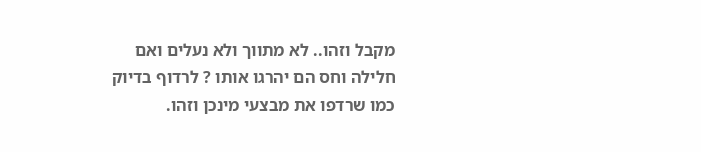מקבל וזהו.. לא מתווך ולא נעלים ואם חלילה וחס הם יהרגו אותו ? לרדוף בדיוק כמו שרדפו את מבצעי מינכן וזהו.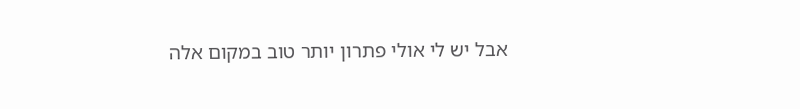אבל יש לי אולי פתרון יותר טוב במקום אלה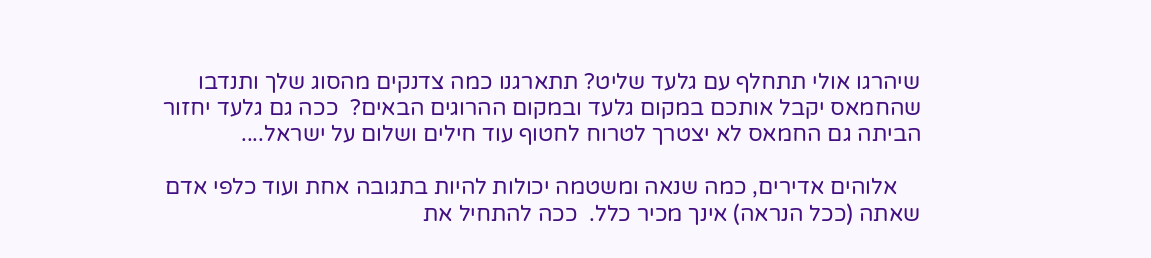שיהרגו אולי תתחלף עם גלעד שליט? תתארגנו כמה צדנקים מהסוג שלך ותנדבו שהחמאס יקבל אותכם במקום גלעד ובמקום ההרוגים הבאים?  ככה גם גלעד יחזור הביתה גם החמאס לא יצטרך לטרוח לחטוף עוד חילים ושלום על ישראל....

    אלוהים אדירים, כמה שנאה ומשטמה יכולות להיות בתגובה אחת ועוד כלפי אדם שאתה (ככל הנראה) אינך מכיר כלל.  ככה להתחיל את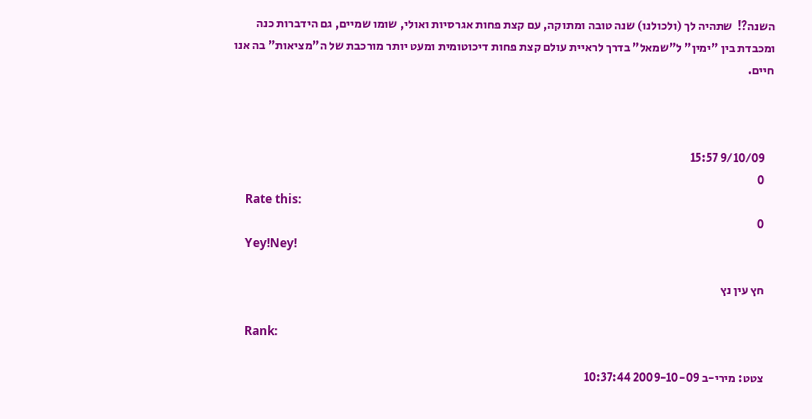השנה?!  שתהיה לך (ולכולנו) שנה טובה ומתוקה, עם קצת פחות אגרסיות ואולי, שומו שמיים, גם הידברות כנה ומכבדת בין "ימין" ל"שמאל" בדרך לראיית עולם קצת פחות דיכוטומית ומעט יותר מורכבת של ה"מציאות" בה אנו חיים.



    9/10/09 15:57
    0
    Rate this:
    0
    Yey!Ney!

    חץ עין נץ

    Rank:

    צטט: מירי-ב 2009-10-09 10:37:44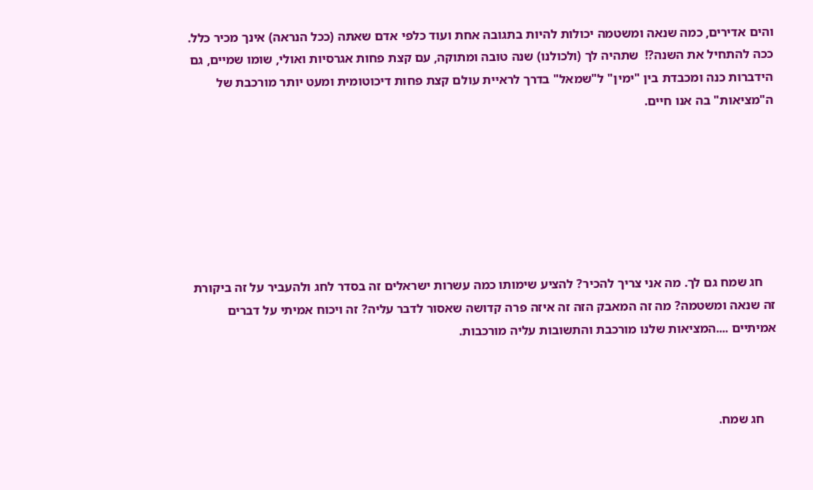והים אדירים, כמה שנאה ומשטמה יכולות להיות בתגובה אחת ועוד כלפי אדם שאתה (ככל הנראה) אינך מכיר כלל.  ככה להתחיל את השנה?!  שתהיה לך (ולכולנו) שנה טובה ומתוקה, עם קצת פחות אגרסיות ואולי, שומו שמיים, גם הידברות כנה ומכבדת בין "ימין" ל"שמאל" בדרך לראיית עולם קצת פחות דיכוטומית ומעט יותר מורכבת של ה"מציאות" בה אנו חיים.







    חג שמח גם לך. מה אני צריך להכיר? להציע שימותו כמה עשרות ישראלים זה בסדר לחג ולהעביר על זה ביקורת זה שנאה ומשטמה? מה זה המאבק הזה זה איזה פרה קדושה שאסור לדבר עליה? זה ויכוח אמיתי על דברים אמיתיים ....המציאות שלנו מורכבת והתשובות עליה מורכבות.



    חג שמח.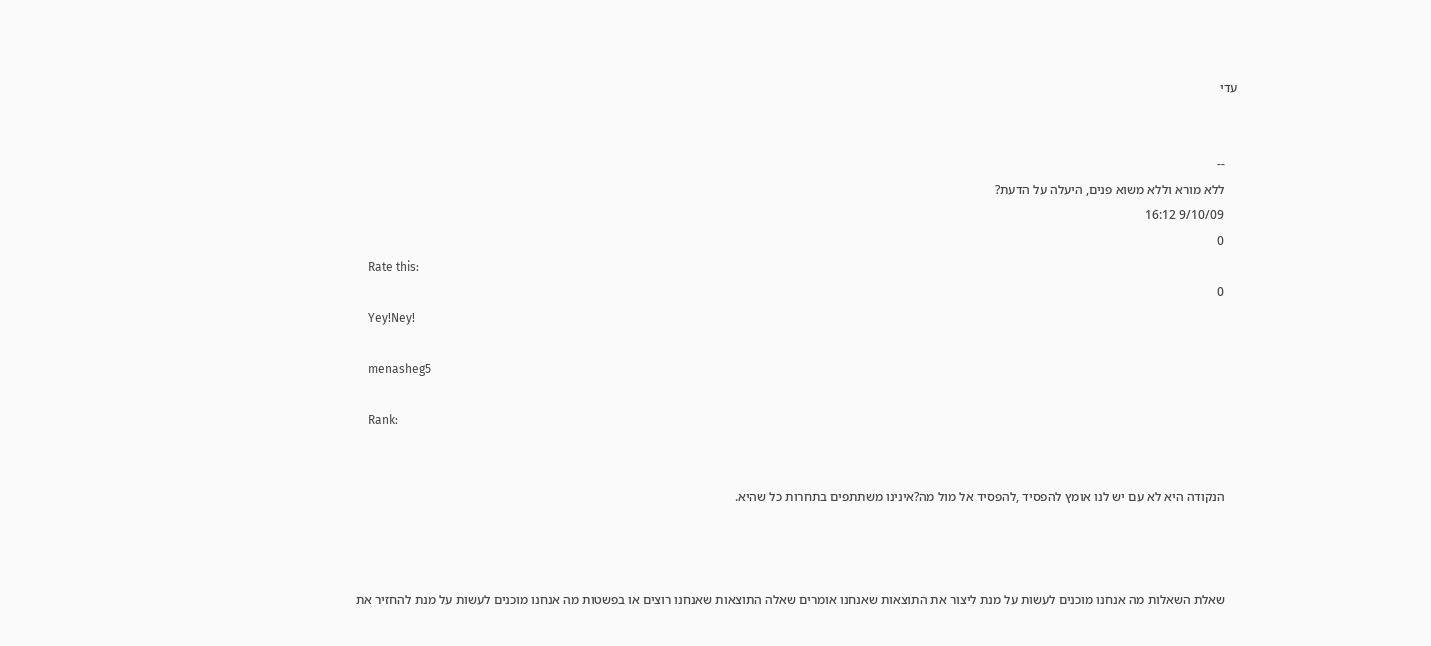עדי


    --
    ללא מורא וללא משוא פנים, היעלה על הדעת?
    9/10/09 16:12
    0
    Rate this:
    0
    Yey!Ney!

    menasheg5

    Rank:


    הנקודה היא לא עם יש לנו אומץ להפסיד ,להפסיד אל מול מה?אינינו משתתפים בתחרות כל שהיא.



    שאלת השאלות מה אנחנו מוכנים לעשות על מנת ליצור את התוצאות שאנחנו אומרים שאלה התוצאות שאנחנו רוצים או בפשטות מה אנחנו מוכנים לעשות על מנת להחזיר את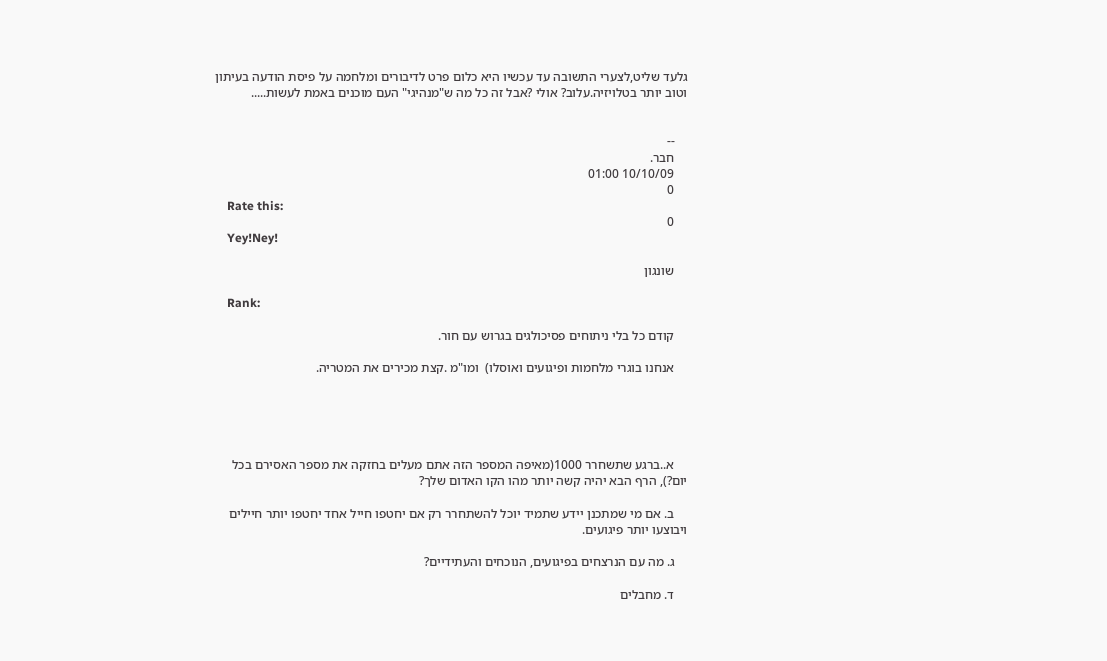גלעד שליט,לצערי התשובה עד עכשיו היא כלום פרט לדיבורים ומלחמה על פיסת הודעה בעיתון וטוב יותר בטלויזיה.עלוב? אולי ?אבל זה כל מה ש"מנהיגי" העם מוכנים באמת לעשות.....


    --
    חבר.
    10/10/09 01:00
    0
    Rate this:
    0
    Yey!Ney!

    שונגון

    Rank:

    קודם כל בלי ניתוחים פסיכולגים בגרוש עם חור.

    אנחנו בוגרי מלחמות ופיגועים ואוסלו)  ומו"מ .קצת מכירים את המטריה.





    א..ברגע שתשחרר 1000(מאיפה המספר הזה אתם מעלים בחזקה את מספר האסירם בכל יום?), הרף הבא יהיה קשה יותר מהו הקו האדום שלך?

    ב. אם מי שמתכנן יידע שתמיד יוכל להשתחרר רק אם יחטפו חייל אחד יחטפו יותר חיילים ויבוצעו יותר פיגועים.

    ג. מה עם הנרצחים בפיגועים, הנוכחים והעתידיים?

    ד. מחבלים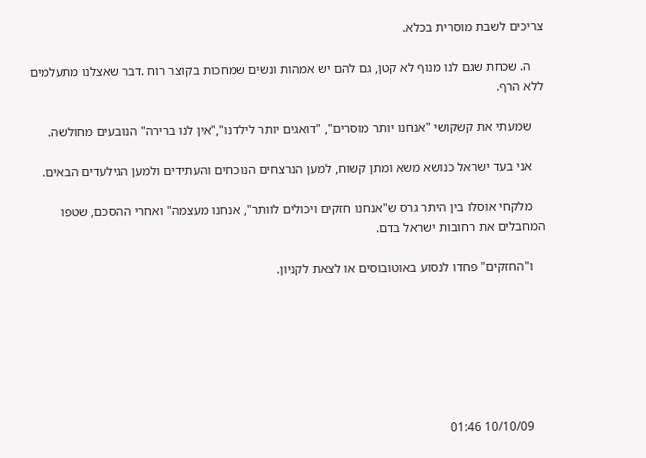צריכים לשבת מוסרית בכלא.

    ה. שכחת שגם לנו מנוף לא קטן, גם להם יש אמהות ונשים שמחכות בקוצר רוח .דבר שאצלנו מתעלמים ללא הרף.

    שמעתי את קשקושי "אנחנו יותר מוסרים", "דואגים יותר לילדנו","אין לנו ברירה" הנובעים מחולשה.

    אני בעד ישראל כנושא משא ומתן קשוח, למען הנרצחים הנוכחים והעתידים ולמען הגילעדים הבאים.

    מלקחי אוסלו בין היתר גרס ש"אנחנו חזקים ויכולים לוותר", אנחנו מעצמה" ואחרי ההסכם, שטפו המחבלים את רחובות ישראל בדם.

    ו"החזקים" פחדו לנסוע באוטובוסים או לצאת לקניון.







    10/10/09 01:46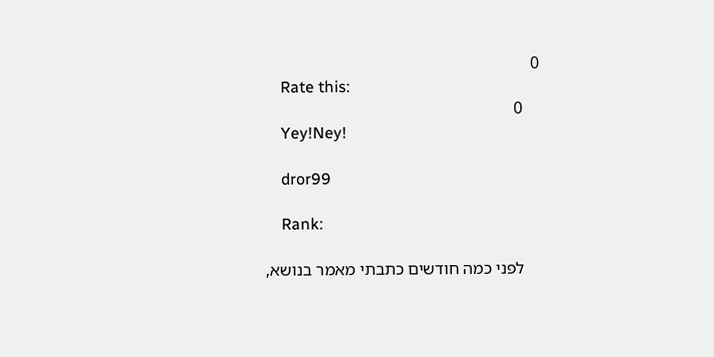0
    Rate this:
    0
    Yey!Ney!

    dror99

    Rank:

    לפני כמה חודשים כתבתי מאמר בנושא,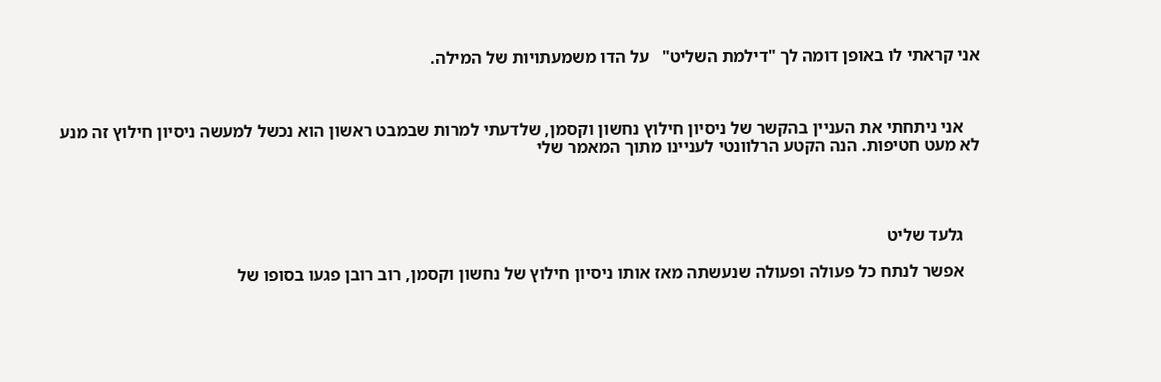אני קראתי לו באופן דומה לך "דילמת השליט"   על הדו משמעתויות של המילה.



    אני ניתחתי את העניין בהקשר של ניסיון חילוץ נחשון וקסמן, שלדעתי למרות שבמבט ראשון הוא נכשל למעשה ניסיון חילוץ זה מנע לא מעט חטיפות. הנה הקטע הרלוונטי לעניינו מתוך המאמר שלי




    גלעד שליט

    אפשר לנתח כל פעולה ופעולה שנעשתה מאז אותו ניסיון חילוץ של נחשון וקסמן, רוב רובן פגעו בסופו של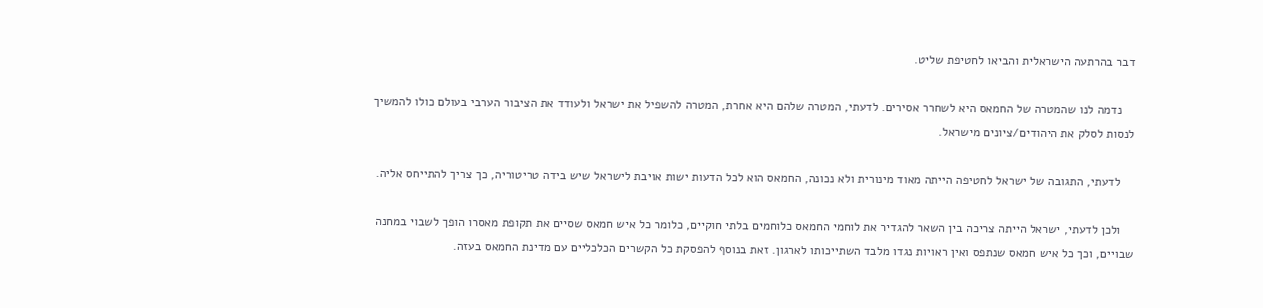דבר בהרתעה הישראלית והביאו לחטיפת שליט.

    נדמה לנו שהמטרה של החמאס היא לשחרר אסירים. לדעתי, המטרה שלהם היא אחרת, המטרה להשפיל את ישראל ולעודד את הציבור הערבי בעולם כולו להמשיך לנסות לסלק את היהודים/ציונים מישראל.

    לדעתי, התגובה של ישראל לחטיפה הייתה מאוד מינורית ולא נכונה, החמאס הוא לכל הדעות ישות אויבת לישראל שיש בידה טריטוריה, כך צריך להתייחס אליה.

    ולכן לדעתי, ישראל הייתה צריכה בין השאר להגדיר את לוחמי החמאס כלוחמים בלתי חוקיים, כלומר כל איש חמאס שסיים את תקופת מאסרו הופך לשבוי במחנה שבויים, וכך כל איש חמאס שנתפס ואין ראויות נגדו מלבד השתייכותו לארגון. זאת בנוסף להפסקת כל הקשרים הכלכליים עם מדינת החמאס בעזה.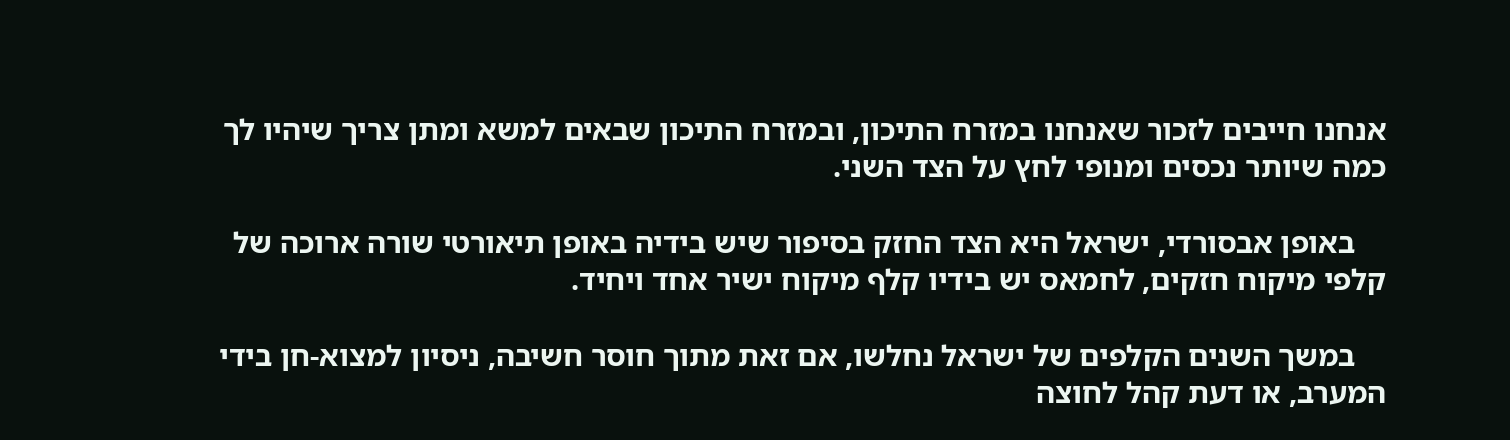אנחנו חייבים לזכור שאנחנו במזרח התיכון, ובמזרח התיכון שבאים למשא ומתן צריך שיהיו לך כמה שיותר נכסים ומנופי לחץ על הצד השני.

    באופן אבסורדי, ישראל היא הצד החזק בסיפור שיש בידיה באופן תיאורטי שורה ארוכה של קלפי מיקוח חזקים, לחמאס יש בידיו קלף מיקוח ישיר אחד ויחיד.

    במשך השנים הקלפים של ישראל נחלשו, אם זאת מתוך חוסר חשיבה, ניסיון למצוא-חן בידי המערב, או דעת קהל לחוצה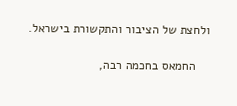ולחצת של הציבור והתקשורת בישראל.

    החמאס בחכמה רבה,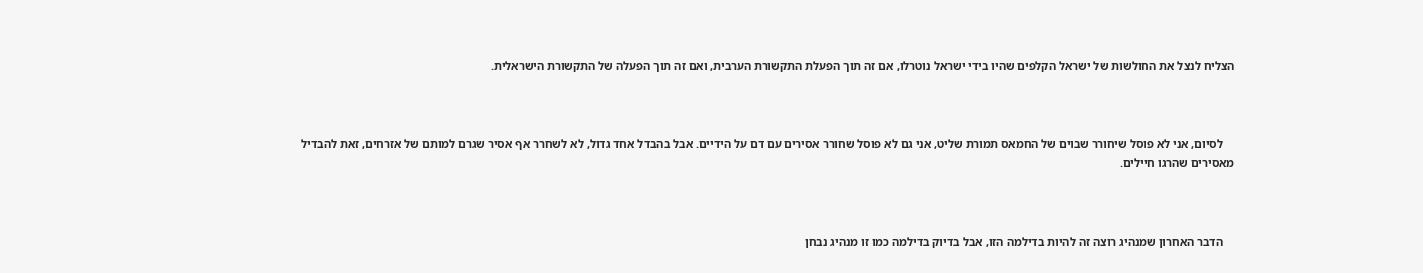הצליח לנצל את החולשות של ישראל הקלפים שהיו בידי ישראל נוטרלו, אם זה תוך הפעלת התקשורת הערבית, ואם זה תוך הפעלה של התקשורת הישראלית.



    לסיום, אני לא פוסל שיחורר שבוים של החמאס תמורת שליט, אני גם לא פוסל שחורר אסירים עם דם על הידיים. אבל בהבדל אחד גדול, לא לשחרר אף אסיר שגרם למותם של אזרחים, זאת להבדיל מאסירים שהרגו חיילים.



    הדבר האחרון שמנהיג רוצה זה להיות בדילמה הזו, אבל בדיוק בדילמה כמו זו מנהיג נבחן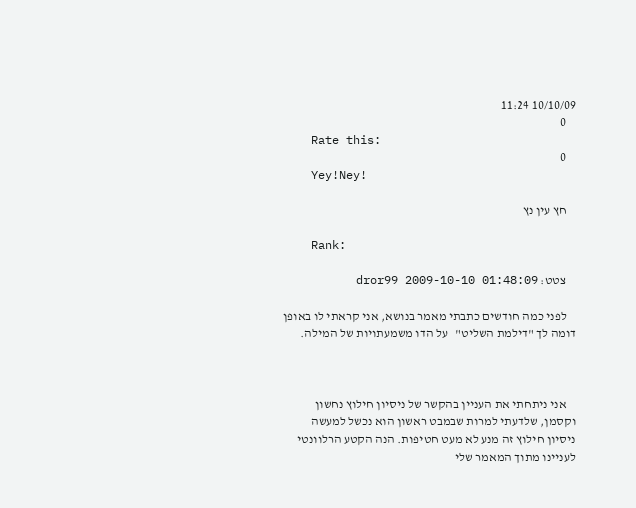10/10/09 11:24
    0
    Rate this:
    0
    Yey!Ney!

    חץ עין נץ

    Rank:

    צטט: dror99 2009-10-10 01:48:09

    לפני כמה חודשים כתבתי מאמר בנושא, אני קראתי לו באופן דומה לך "דילמת השליט"   על הדו משמעתויות של המילה.



    אני ניתחתי את העניין בהקשר של ניסיון חילוץ נחשון וקסמן, שלדעתי למרות שבמבט ראשון הוא נכשל למעשה ניסיון חילוץ זה מנע לא מעט חטיפות. הנה הקטע הרלוונטי לעניינו מתוך המאמר שלי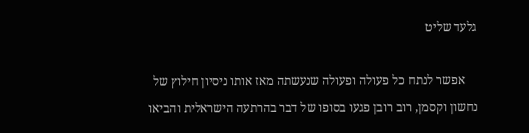גלעד שליט

    אפשר לנתח כל פעולה ופעולה שנעשתה מאז אותו ניסיון חילוץ של נחשון וקסמן, רוב רובן פגעו בסופו של דבר בהרתעה הישראלית והביאו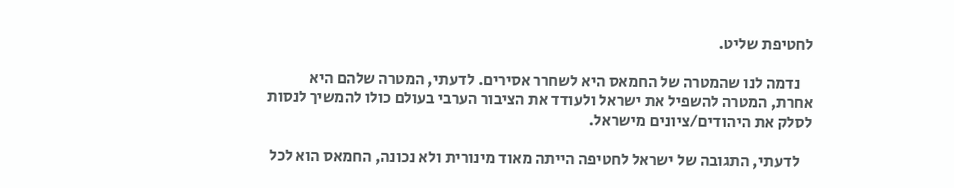לחטיפת שליט.

    נדמה לנו שהמטרה של החמאס היא לשחרר אסירים. לדעתי, המטרה שלהם היא אחרת, המטרה להשפיל את ישראל ולעודד את הציבור הערבי בעולם כולו להמשיך לנסות לסלק את היהודים/ציונים מישראל.

    לדעתי, התגובה של ישראל לחטיפה הייתה מאוד מינורית ולא נכונה, החמאס הוא לכל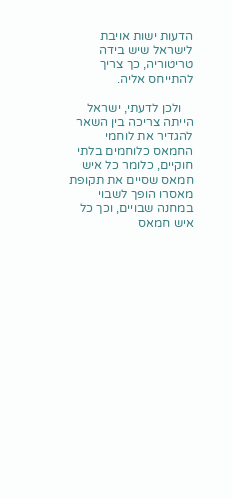הדעות ישות אויבת לישראל שיש בידה טריטוריה, כך צריך להתייחס אליה.

    ולכן לדעתי, ישראל הייתה צריכה בין השאר להגדיר את לוחמי החמאס כלוחמים בלתי חוקיים, כלומר כל איש חמאס שסיים את תקופת מאסרו הופך לשבוי במחנה שבויים, וכך כל איש חמאס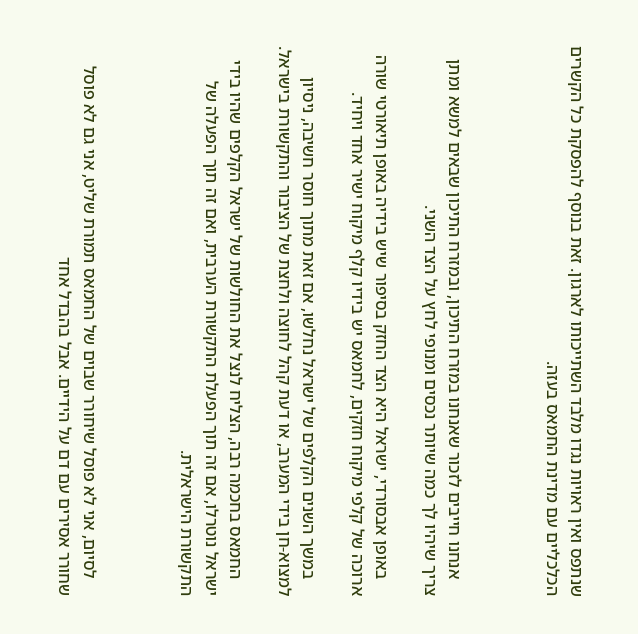שנתפס ואין ראויות נגדו מלבד השתייכותו לארגון. זאת בנוסף להפסקת כל הקשרים הכלכליים עם מדינת החמאס בעזה.



    אנחנו חייבים לזכור שאנחנו במזרח התיכון, ובמזרח התיכון שבאים למשא ומתן צריך שיהיו לך כמה שיותר נכסים ומנופי לחץ על הצד השני.

    באופן אבסורדי, ישראל היא הצד החזק בסיפור שיש בידיה באופן תיאורטי שורה ארוכה של קלפי מיקוח חזקים, לחמאס יש בידיו קלף מיקוח ישיר אחד ויחיד.

    במשך השנים הקלפים של ישראל נחלשו, אם זאת מתוך חוסר חשיבה, ניסיון למצוא-חן בידי המערב, או דעת קהל לחוצה ולחצת של הציבור והתקשורת בישראל.

    החמאס בחכמה רבה, הצליח לנצל את החולשות של ישראל הקלפים שהיו בידי ישראל נוטרלו, אם זה תוך הפעלת התקשורת הערבית, ואם זה תוך הפעלה של התקשורת הישראלית.



    לסיום, אני לא פוסל שיחורר שבוים של החמאס תמורת שליט, אני גם לא פוסל שחורר אסירים עם דם על הידיים. אבל בהבדל אחד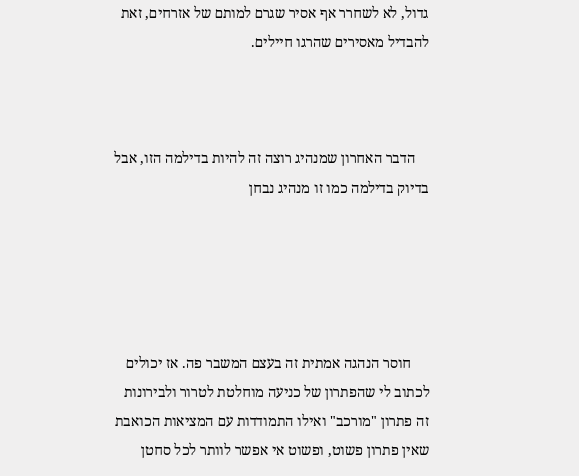גדול, לא לשחרר אף אסיר שגרם למותם של אזרחים, זאת להבדיל מאסירים שהרגו חיילים.



    הדבר האחרון שמנהיג רוצה זה להיות בדילמה הזו, אבל בדיוק בדילמה כמו זו מנהיג נבחן





     חוסר הנהגה אמתית זה בעצם המשבר פה. אז יכולים לכתוב לי שהפתרון של כניעה מוחלטת לטרור ולבירונות זה פתרון "מורכב" ואילו התמודדות עם המציאות הכואבת שאין פתרון פשוט, ופשוט אי אפשר לוותר לכל סחטן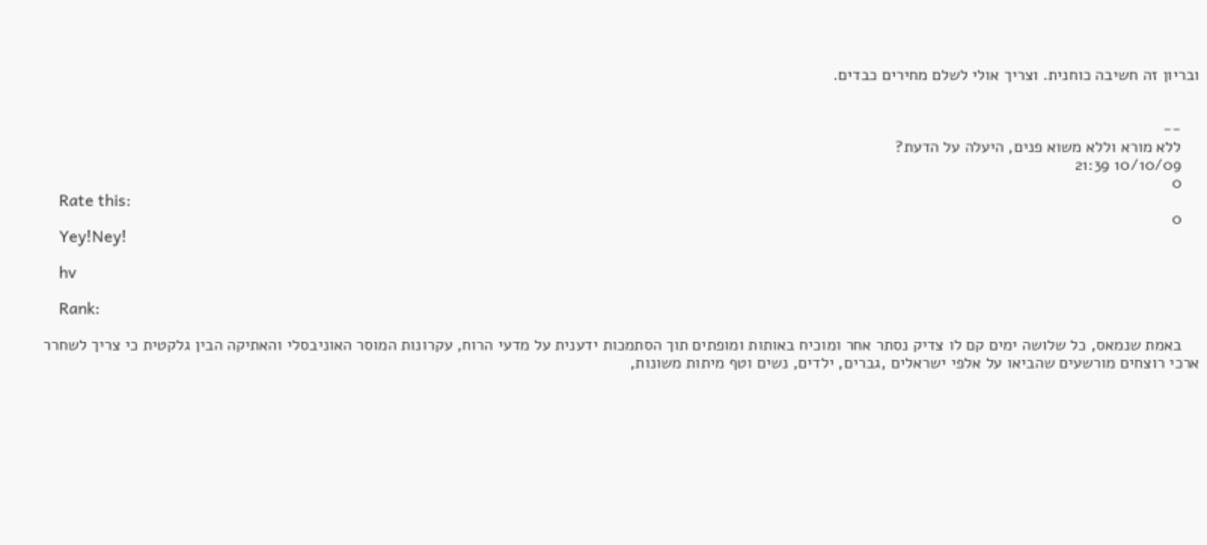ובריון זה חשיבה כוחנית. וצריך אולי לשלם מחירים כבדים.


    --
    ללא מורא וללא משוא פנים, היעלה על הדעת?
    10/10/09 21:39
    0
    Rate this:
    0
    Yey!Ney!

    hv

    Rank:

    באמת שנמאס, כל שלושה ימים קם לו צדיק נסתר אחר ומוכיח באותות ומופתים תוך הסתמכות ידענית על מדעי הרוח, עקרונות המוסר האוניבסלי והאתיקה הבין גלקטית כי צריך לשחרר ארכי רוצחים מורשעים שהביאו על אלפי ישראלים ,גברים, ילדים, נשים וטף מיתות משונות,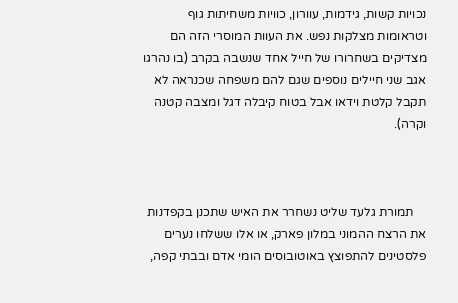נכויות קשות, גידמות, עוורון, כוויות משחיתות גוף וטראומות מצלקות נפש. את העוות המוסרי הזה הם מצדיקים בשחרורו של חייל אחד שנשבה בקרב (בו נהרגו אגב שני חיילים נוספים שגם להם משפחה שכנראה לא תקבל קלטת וידאו אבל בטוח קיבלה דגל ומצבה קטנה וקרה).



    תמורת גלעד שליט נשחרר את האיש שתכנן בקפדנות את הרצח ההמוני במלון פארק, או אלו ששלחו נערים פלסטינים להתפוצץ באוטובוסים הומי אדם ובבתי קפה,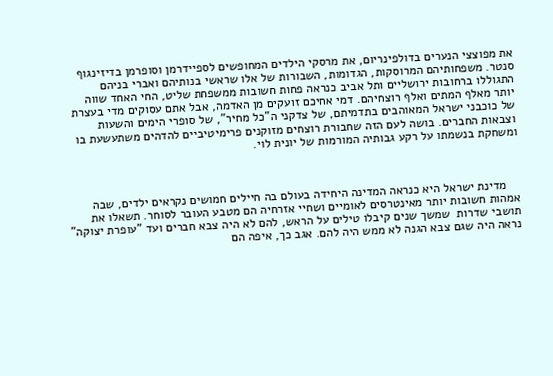את מפוצצי הנערים בדולפינריום, את מרסקי הילדים המחופשים לספיידרמן וסופרמן בדיזינגוף סנטר. משפחותיהם המרוסקות, הגדומות, השבורות של אלו שראשי בנותיהם ואברי בניהם התגוללו ברחובות ירושליים ותל אביב כנראה פחות חשובות ממשפחת שליט, החי האחד שווה יותר מאלף המתים ואלף רוצחיהם. דמי אחיכם זועקים מן האדמה, אבל אתם עסוקים מדי בעצרת של כוכבני ישראל המאוהבים בתדמיתם, של צדקני ה"כל מחיר", של סופרי הימים והשעות וצבאות החברים. בושה לעם הזה שחבורת רוצחים מזוקנים פרימיטיביים להדהים משתעשעת בו ומשחקת בנשמתו על רקע גבותיה המורמות של יונית לוי.



    מדינת ישראל היא כנראה המדינה היחידה בעולם בה חיילים חמושים נקראים ילדים, שבה אמהות חשובות יותר מאינטרסים לאומיים ושחיי אזרחיה הם מטבע העובר לסוחר. תשאלו את תושבי שדרות  שמשך שנים קיבלו טילים על הראש, להם לא היה צבא חברים ועד "עופרת יצוקה" נראה היה שגם צבא הגנה לא ממש היה להם. אגב כך, איפה הם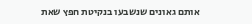אותם גאונים שנשבעו בנקיטת חפץ שאת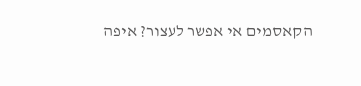הקאסמים אי אפשר לעצור? איפה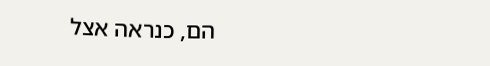הם, כנראה אצל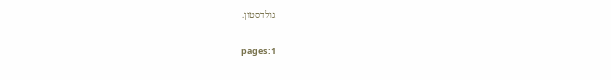גולדסטון.

    pages:1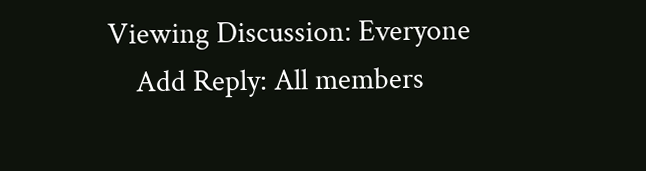Viewing Discussion: Everyone
    Add Reply: All members